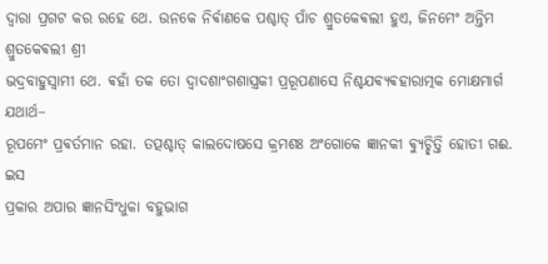ଦ୍ଵାରା ପ୍ରଗଟ କର ରହେ ଥେ. ଉନକେ ନିର୍ଵାଣକେ ପଶ୍ଚାତ୍ ପାଁଚ ଶ୍ରୁତକେଵଲୀ ହୁଏ, ଜିନମେଂ ଅନ୍ତିମ ଶ୍ରୁତକେଵଲୀ ଶ୍ରୀ
ଭଦ୍ରବାହୁସ୍ଵାମୀ ଥେ. ଵହାଁ ତକ ତୋ ଦ୍ଵାଦଶାଂଗଶାସ୍ତ୍ରକୀ ପ୍ରରୂପଣାସେ ନିଶ୍ଚଯଵ୍ଯଵହାରାତ୍ମକ ମୋକ୍ଷମାର୍ଗ ଯଥାର୍ଥ–
ରୂପମେଂ ପ୍ରଵର୍ତମାନ ରହା. ତତ୍ପଶ୍ଚାତ୍ କାଲଦୋଷସେ କ୍ରମଶଃ ଅଂଗୋକେ ଜ୍ଞାନକୀ ଵ୍ଯୁଚ୍ଛିତ୍ତି ହୋତୀ ଗଈ. ଇସ
ପ୍ରକାର ଅପାର ଜ୍ଞାନସିଂଧୁକା ବହୁଭାଗ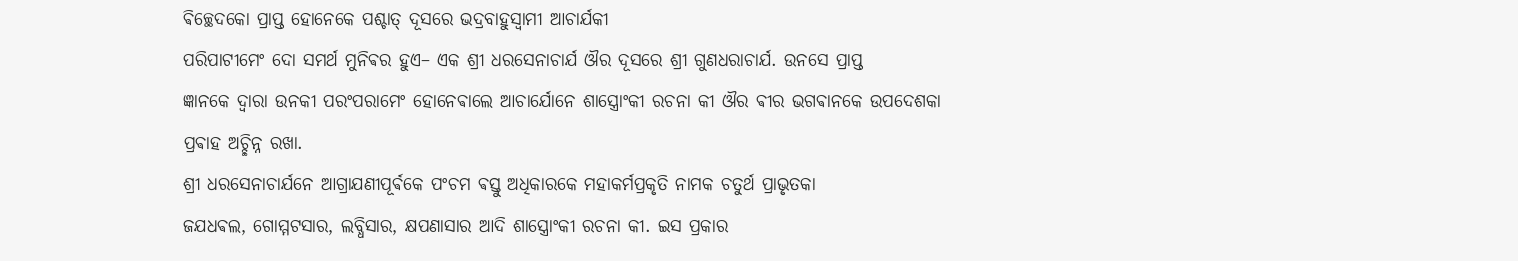ଵିଚ୍ଛେଦକୋ ପ୍ରାପ୍ତ ହୋନେକେ ପଶ୍ଚାତ୍ ଦୂସରେ ଭଦ୍ରବାହୁସ୍ଵାମୀ ଆଚାର୍ଯକୀ
ପରିପାଟୀମେଂ ଦୋ ସମର୍ଥ ମୁନିଵର ହୁଏ– ଏକ ଶ୍ରୀ ଧରସେନାଚାର୍ଯ ଔର ଦୂସରେ ଶ୍ରୀ ଗୁଣଧରାଚାର୍ଯ. ଉନସେ ପ୍ରାପ୍ତ
ଜ୍ଞାନକେ ଦ୍ଵାରା ଉନକୀ ପରଂପରାମେଂ ହୋନେଵାଲେ ଆଚାର୍ଯୋନେ ଶାସ୍ତ୍ରୋଂକୀ ରଚନା କୀ ଔର ଵୀର ଭଗଵାନକେ ଉପଦେଶକା
ପ୍ରଵାହ ଅଚ୍ଛିନ୍ନ ରଖା.
ଶ୍ରୀ ଧରସେନାଚାର୍ଯନେ ଆଗ୍ରାଯଣୀପୂର୍ଵକେ ପଂଚମ ଵସ୍ତୁ ଅଧିକାରକେ ମହାକର୍ମପ୍ରକୃତି ନାମକ ଚତୁର୍ଥ ପ୍ରାଭୃତକା
ଜଯଧଵଲ, ଗୋମ୍ମଟସାର, ଲବ୍ଧିସାର, କ୍ଷପଣାସାର ଆଦି ଶାସ୍ତ୍ରୋଂକୀ ରଚନା କୀ. ଇସ ପ୍ରକାର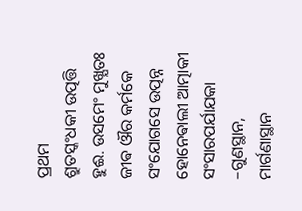ପ୍ରଥମ
ଶ୍ରୁତସ୍କଂଧକୀ ଉତ୍ପତ୍ତି ହୁଈ. ଉସମେଂ ମୁଖ୍ଯତଃ ଜୀଵ ଔର କର୍ମକେ ସଂଯୋଗସେ ଉତ୍ପନ୍ନ ହୋନେଵାଲୀ ଆତ୍ମାକୀ
ସଂସାରପର୍ଯାଯକା –ଗୁଣସ୍ଥାନ, ମାର୍ଗଣାସ୍ଥାନ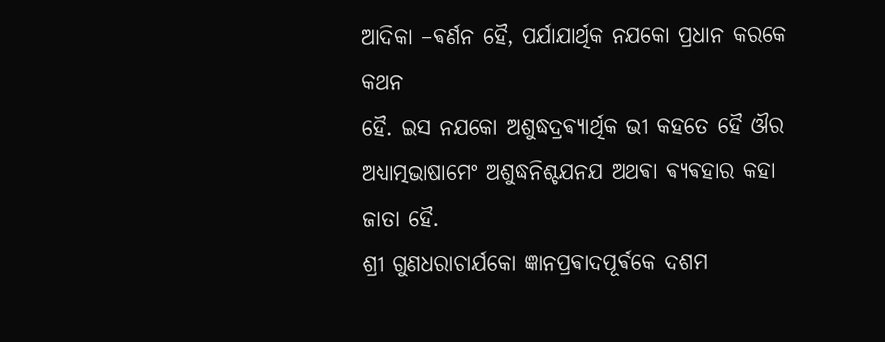ଆଦିକା –ଵର୍ଣନ ହୈ, ପର୍ଯାଯାର୍ଥିକ ନଯକୋ ପ୍ରଧାନ କରକେ କଥନ
ହୈ. ଇସ ନଯକୋ ଅଶୁଦ୍ଧଦ୍ରଵ୍ଯାର୍ଥିକ ଭୀ କହତେ ହୈ ଔର ଅଧ୍ଯାତ୍ମଭାଷାମେଂ ଅଶୁଦ୍ଧନିଶ୍ଚଯନଯ ଅଥଵା ଵ୍ଯଵହାର କହା
ଜାତା ହୈ.
ଶ୍ରୀ ଗୁଣଧରାଚାର୍ଯକୋ ଜ୍ଞାନପ୍ରଵାଦପୂର୍ଵକେ ଦଶମ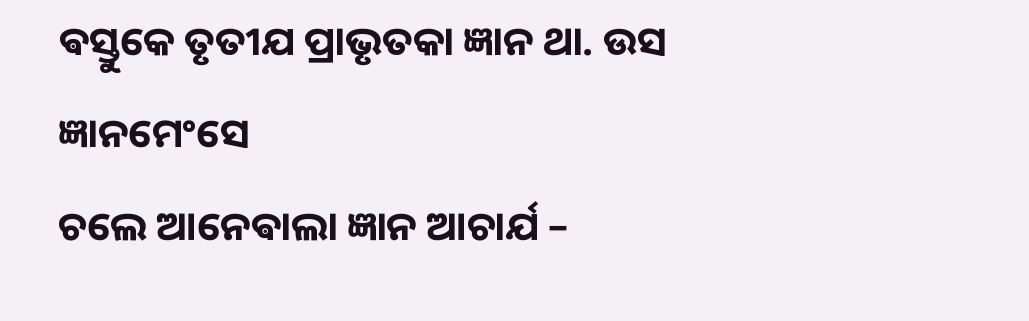ଵସ୍ତୁକେ ତୃତୀଯ ପ୍ରାଭୃତକା ଜ୍ଞାନ ଥା. ଉସ ଜ୍ଞାନମେଂସେ
ଚଲେ ଆନେଵାଲା ଜ୍ଞାନ ଆଚାର୍ଯ –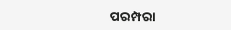ପରମ୍ପରା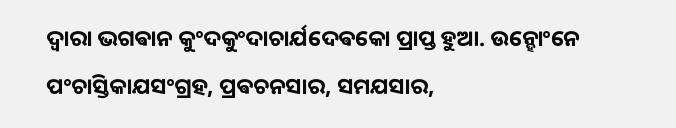ଦ୍ଵାରା ଭଗଵାନ କୁଂଦକୁଂଦାଚାର୍ଯଦେଵକୋ ପ୍ରାପ୍ତ ହୁଆ. ଉନ୍ହୋଂନେ
ପଂଚାସ୍ତିକାଯସଂଗ୍ରହ, ପ୍ରଵଚନସାର, ସମଯସାର,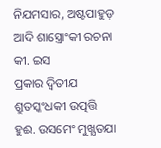ନିଯମସାର, ଅଷ୍ଟପାହୁଡ଼ ଆଦି ଶାସ୍ତ୍ରୋଂକୀ ରଚନା କୀ. ଇସ
ପ୍ରକାର ଦ୍ଵିତୀଯ ଶ୍ରୁତସ୍କଂଧକୀ ଉତ୍ପତ୍ତି ହୁଈ. ଉସମେଂ ମୁଖ୍ଯତଯା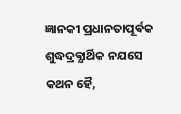ଜ୍ଞାନକୀ ପ୍ରଧାନତାପୂର୍ଵକ ଶୁଦ୍ଧଦ୍ରଵ୍ଯାର୍ଥିକ ନଯସେ
କଥନ ହୈ,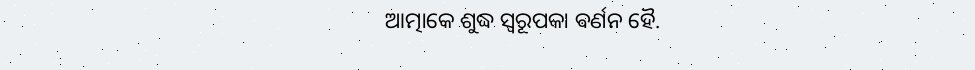ଆତ୍ମାକେ ଶୁଦ୍ଧ ସ୍ଵରୂପକା ଵର୍ଣନ ହୈ.